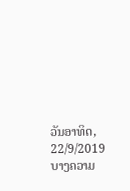ວັນອາທິດ, 22/9/2019
ບາງຄວາມ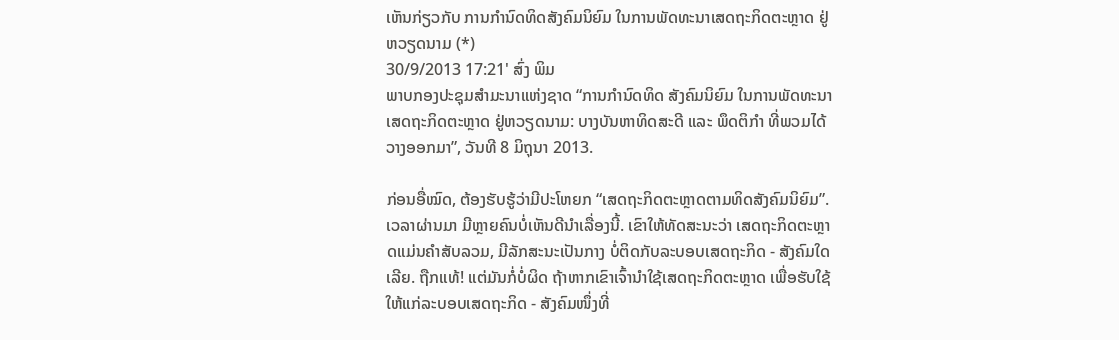ເຫັນກ່ຽວກັບ ການກຳນົດທິດສັງຄົມນິຍົມ ໃນການພັດທະນາເສດຖະກິດຕະຫຼາດ ຢູ່ຫວຽດນາມ (*)
30/9/2013 17:21' ສົ່ງ ພິມ
ພາບກອງປະຊຸມສຳມະນາແຫ່ງຊາດ “ການກຳນົດທິດ ສັງຄົມນິຍົມ ໃນການພັດທະນາ ເສດຖະກິດຕະຫຼາດ ຢູ່ຫວຽດນາມ: ບາງບັນຫາທິດສະດີ ແລະ ພຶດຕິກຳ ທີ່ພວມໄດ້ວາງອອກມາ”, ວັນທີ 8 ມິຖຸນາ 2013.

ກ່ອນອື່ໝົດ, ຕ້ອງຮັບຮູ້ວ່າມີປະໂຫຍກ “ເສດຖະກິດຕະຫຼາດຕາມທິດສັງຄົມນິຍົມ”. ເວລາຜ່ານມາ ມີຫຼາຍຄົນບໍ່ເຫັນດີນຳເລື່ອງນີ້. ເຂົາໃຫ້ທັດສະນະວ່າ ເສດຖະກິດຕະຫຼາດແມ່ນຄຳສັບລວມ, ມີລັກສະນະເປັນກາງ ບໍ່ຕິດກັບລະບອບເສດຖະກິດ - ສັງຄົມໃດເລີຍ. ຖືກແທ້! ແຕ່ມັນກໍ່ບໍ່ຜິດ ຖ້າຫາກເຂົາເຈົ້ານຳໃຊ້ເສດຖະກິດຕະຫຼາດ ເພື່ອຮັບໃຊ້ໃຫ້ແກ່ລະບອບເສດຖະກິດ - ສັງຄົມໜຶ່ງທີ່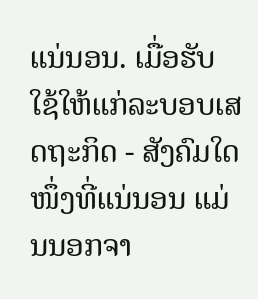ແນ່ນອນ. ເມື່ອຮັບໃຊ້ໃຫ້ແກ່ລະບອບເສດຖະກິດ - ສັງຄົມໃດໜຶ່ງທີ່ແນ່ນອນ ແມ່ນນອກຈາ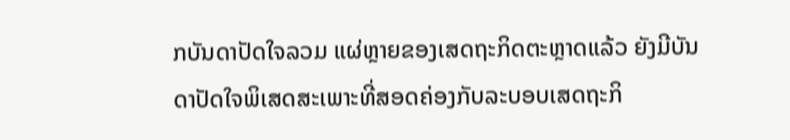ກບັນດາປັດໃຈລວມ ແຜ່ຫຼາຍຂອງເສດຖະກິດຕະຫຼາດແລ້ວ ຍັງມີບັນດາປັດໃຈພິເສດສະເພາະທີ່ສອດຄ່ອງກັບລະບອບເສດຖະກິ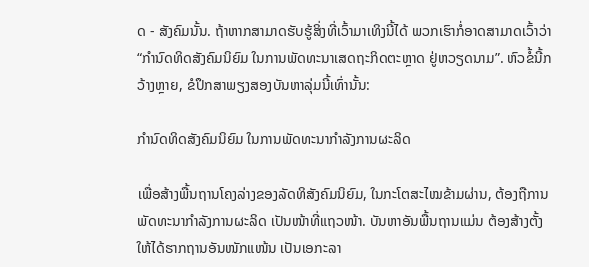ດ - ສັງຄົມນັ້ນ. ຖ້າຫາກສາມາດຮັບຮູ້ສິ່ງທີ່ເວົ້າມາເທິງນີ້ໄດ້ ພວກເຮົາກໍ່ອາດສາມາດເວົ້າວ່າ “ກຳນົດທິດສັງຄົມນິຍົມ ໃນການພັດທະນາເສດຖະກິດຕະຫຼາດ ຢູ່ຫວຽດນາມ”. ຫົວຂໍ້ນີ້ກວ້າງຫຼາຍ, ຂໍປຶກສາພຽງສອງບັນຫາລຸ່ມນີ້ເທົ່ານັ້ນ:

ກຳນົດທິດສັງຄົມນິຍົມ ໃນການພັດທະນາກຳລັງການຜະລິດ

ເພື່ອສ້າງພື້ນຖານໂຄງລ່າງຂອງລັດທິສັງຄົມນິຍົມ, ໃນກະໂຕສະໄໝຂ້າມຜ່ານ, ຕ້ອງຖືການພັດທະນາກຳລັງການຜະລິດ ເປັນໜ້າທີ່ແຖວໜ້າ. ບັນຫາອັນພື້ນຖານແມ່ນ ຕ້ອງສ້າງຕັ້ງໃຫ້ໄດ້ຮາກຖານອັນໜັກແໜ້ນ ເປັນເອກະລາ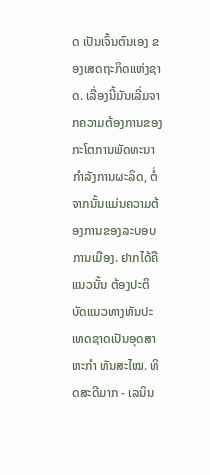ດ ເປັນເຈົ້ນຕົນເອງ ຂອງເສດຖະກິດແຫ່ງຊາດ. ເລື່ອງນີ້ມັນເລີ່ມຈາກຄວາມຕ້ອງການຂອງກະໂຕການພັດທະນາກຳລັງການຜະລິດ, ຕໍ່ຈາກນັ້ນແມ່ນຄວາມຕ້ອງການຂອງລະບອບການເມືອງ. ຢາກໄດ້ຄືແນວນັ້ນ ຕ້ອງປະຕິບັດແນວທາງຫັນປະເທດຊາດເປັນອຸດສາຫະກຳ ທັນສະໄໝ. ທິດສະດີມາກ - ເລນິນ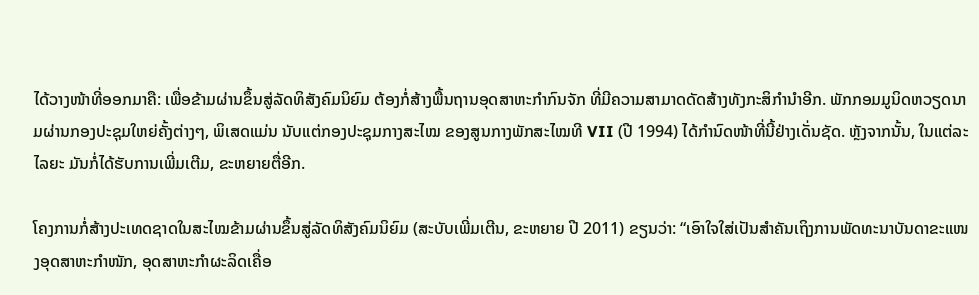ໄດ້ວາງໜ້າທີ່ອອກມາຄື: ເພື່ອຂ້າມຜ່ານຂຶ້ນສູ່ລັດທິສັງຄົມນິຍົມ ຕ້ອງກໍ່ສ້າງພື້ນຖານອຸດສາຫະກຳກົນຈັກ ທີ່ມີຄວາມສາມາດດັດສ້າງທັງກະສິກຳນຳອີກ. ພັກກອມມູນິດຫວຽດນາມຜ່ານກອງປະຊຸມໃຫຍ່ຄັ້ງຕ່າງໆ, ພິເສດແມ່ນ ນັບແຕ່ກອງປະຊຸມກາງສະໄໝ ຂອງສູນກາງພັກສະໄໝທີ VII (ປີ 1994) ໄດ້ກຳນົດໜ້າທີ່ນີ້ຢ່າງເດັ່ນຊັດ. ຫຼັງຈາກນັ້ນ, ໃນແຕ່ລະໄລຍະ ມັນກໍ່ໄດ້ຮັບການເພີ່ມເຕີມ, ຂະຫຍາຍຕື່ອີກ.

ໂຄງການກໍ່ສ້າງປະເທດຊາດໃນສະໄໝຂ້າມຜ່ານຂຶ້ນສູ່ລັດທິສັງຄົມນິຍົມ (ສະບັບເພີ່ມເຕີນ, ຂະຫຍາຍ ປີ 2011) ຂຽນວ່າ: “ເອົາໃຈໃສ່ເປັນສຳຄັນເຖິງການພັດທະນາບັນດາຂະແໜງອຸດສາຫະກຳໜັກ, ອຸດສາຫະກຳຜະລິດເຄື່ອ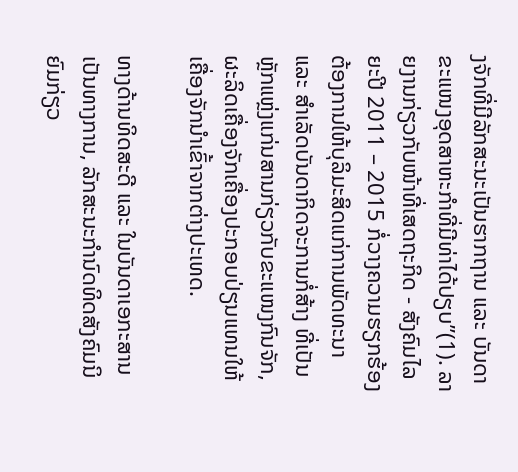ງຈັກທີ່ມີລັກສະນະເປັນຮາກຖານ ແລະ ບັນດາຂະແໜງອຸດສາຫະກຳທີ່ມີທ່າໄດ້ປຽບ”(1). ລາຍງານກ່ຽວກັບໜ້າທີ່ເສດຖະກິດ - ສັງຄົມໄລຍະປີ 2011 – 2015 ກໍ່ວາງຄວາມຮຽກຮ້ອງຕ້ອງການໃຫ້ບຸລິມະສິດແກ່ການພັດທະນາ ແລະ ສຳເລັດບັນດາກິດຈະການກໍ່ສ້າງ ທີ່ເປັນຫຼັກແຫຼ່ງແກ່ນສານກ່ຽວກັບຂະແໜງກົນຈັກ, ຜະລິດເຄື່ອງຈັກເຄື່ອງປະກອບປ່ຽນແທນໃຫ້ເຄື່ອງຈັກນຳເຂົ້າຈາກຕ່າງປະເທດ.

ທາງດ້ານທິດສະດີ ແລະ ໃນບັນດາເອກະສານເປັນທາງການ, ລັກສະນະກຳນົດທິດສັງຄົມນິຍົມກ່ຽວ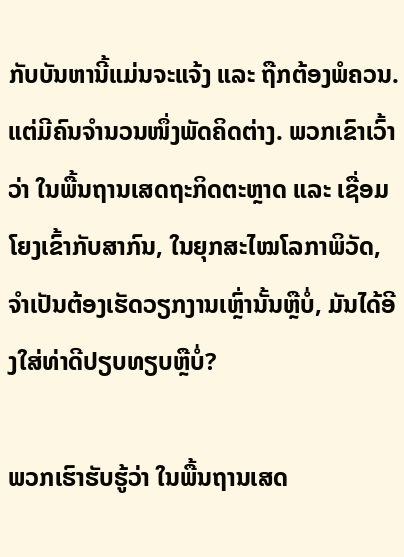ກັບບັນຫານີ້ແມ່ນຈະແຈ້ງ ແລະ ຖືກຕ້ອງພໍຄວນ. ແຕ່ມີຄົນຈຳນວນໜຶ່ງພັດຄິດຕ່າງ. ພວກເຂົາເວົ້າວ່າ ໃນພື້ນຖານເສດຖະກິດຕະຫຼາດ ແລະ ເຊື່ອມໂຍງເຂົ້າກັບສາກົນ, ໃນຍຸກສະໄໝໂລກາພິວັດ, ຈຳເປັນຕ້ອງເຮັດວຽກງານເຫຼົ່ານັ້ນຫຼືບໍ່, ມັນໄດ້ອີງໃສ່ທ່າດີປຽບທຽບຫຼືບໍ່?

ພວກເຮົາຮັບຮູ້ວ່າ ໃນພື້ນຖານເສດ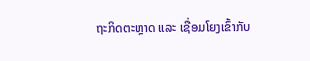ຖະກິດຕະຫຼາດ ແລະ ເຊື່ອມໂຍງເຂົ້າກັບ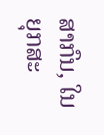ສາກົນ, ໃນຍຸກສະ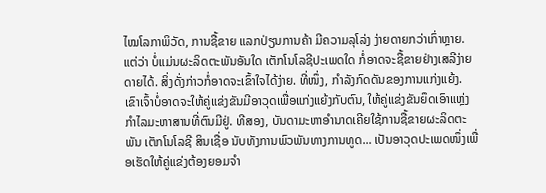ໄໝໂລກາພິວັດ, ການຊື້ຂາຍ ແລກປ່ຽນການຄ້າ ມີຄວາມລຸໂລ່ງ ງ່າຍດາຍກວ່າເກົ່າຫຼາຍ. ແຕ່ວ່າ ບໍ່ແມ່ນຜະລິດຕະພັນອັນໃດ ເຕັກໂນໂລຊີປະເພດໃດ ກໍ່ອາດຈະຊື້ຂາຍຢ່າງເສລີງ່າຍດາຍໄດ້. ສິ່ງດັ່ງກ່າວກໍ່ອາດຈະເຂົ້າໃຈໄດ້ງ່າຍ. ທີ່ໜຶ່ງ, ກຳລັງກົດດັນຂອງການແກ່ງແຍ້ງ. ເຂົາເຈົ້າບໍ່ອາດຈະໃຫ້ຄູ່ແຂ່ງຂັນມີອາວຸດເພື່ອແກ່ງແຍ້ງກັບຕົນ, ໃຫ້ຄູ່ແຂ່ງຂັນຍຶດເອົາແຫຼ່ງກຳໄລມະຫາສານທີ່ຕົນມີຢູ່. ທີສອງ, ບັນດາມະຫາອຳນາດເຄີຍໃຊ້ການຊື້ຂາຍຜະລິດຕະພັນ ເຕັກໂນໂລຊີ ສິນເຊື່ອ ນັບທັງການພົວພັນທາງການທູດ... ເປັນອາວຸດປະເພດໜຶ່ງເພື່ອເຮັດໃຫ້ຄູ່ແຂ່ງຕ້ອງຍອມຈຳ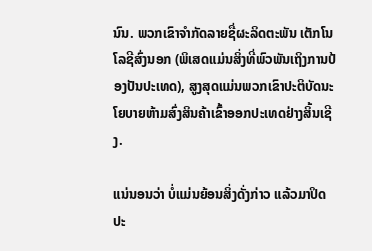ນົນ. ພວກເຂົາຈຳກັດລາຍຊື່ຜະລິດຕະພັນ ເຕັກໂນໂລຊີສົ່ງນອກ (ພິເສດແມ່ນສິ່ງທີ່ພົວພັນເຖິງການປ້ອງປັນປະເທດ), ສູງສຸດແມ່ນພວກເຂົາປະຕິບັດນະໂຍບາຍຫ້າມສົ່ງສິນຄ້າເຂົ້າອອກປະເທດຢ່າງສິ້ນເຊີງ.

ແນ່ນອນວ່າ ບໍ່ແມ່ນຍ້ອນສິ່ງດັ່ງກ່າວ ແລ້ວມາປິດປະ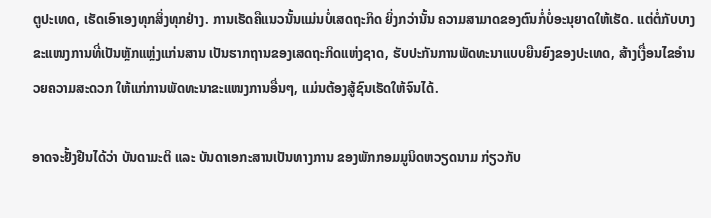ຕູປະເທດ, ເຮັດເອົາເອງທຸກສິ່ງທຸກຢ່າງ. ການເຮັດຄືແນວນັ້ນແມ່ນບໍ່ເສດຖະກິດ ຍິ່ງກວ່ານັ້ນ ຄວາມສາມາດຂອງຕົນກໍ່ບໍ່ອະນຸຍາດໃຫ້ເຮັດ. ແຕ່ຕໍ່ກັບບາງຂະແໜງການທີ່ເປັນຫຼັກແຫຼ່ງແກ່ນສານ ເປັນຮາກຖານຂອງເສດຖະກິດແຫ່ງຊາດ, ຮັບປະກັນການພັດທະນາແບບຍືນຍົງຂອງປະເທດ, ສ້າງເງື່ອນໄຂອຳນວຍຄວາມສະດວກ ໃຫ້ແກ່ການພັດທະນາຂະແໜງການອື່ນໆ, ແມ່ນຕ້ອງສູ້ຊົນເຮັດໃຫ້ຈົນໄດ້.

ອາດຈະຢັ້ງຢືນໄດ້ວ່າ ບັນດາມະຕິ ແລະ ບັນດາເອກະສານເປັນທາງການ ຂອງພັກກອມມູນິດຫວຽດນາມ ກ່ຽວກັບ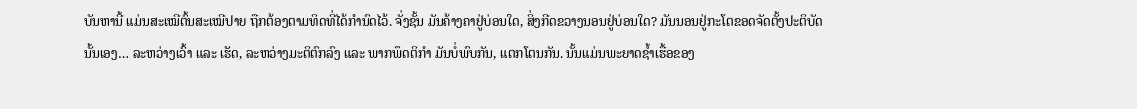ບັນຫານີ້ ແມ່ນສະເໝີຕົ້ນສະເໝີປາຍ ຖືກຕ້ອງຕາມທິດທີ່ໄດ້ກຳນົດໄວ້. ຈັ່ງຊັ້ນ ມັນຄ້າງຄາຢູ່ບ່ອນໃດ, ສິ່ງກີດຂວາງນອນຢູ່ບ່ອນໃດ? ມັນນອນຢູ່ກະໂຕຂອດຈັດຕັ້ງປະຕິບັດນັ້ນເອງ… ລະຫວ່າງເວົ້າ ແລະ ເຮັດ, ລະຫວ່າງມະຕິຕົກລົງ ແລະ ພາກພຶດຕິກຳ ມັນບໍ່ພົບກັນ, ແຕກໂຕນກັນ. ນັ້ນແມ່ນພະຍາດຊ້ຳເຮື້ອຂອງ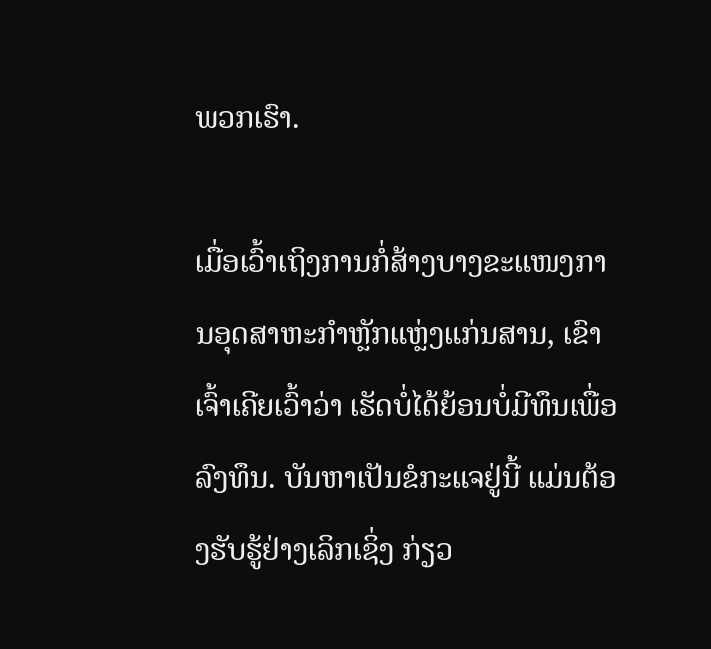ພວກເຮົາ.

ເມື່ອເວົ້າເຖິງການກໍ່ສ້າງບາງຂະແໜງການອຸດສາຫະກຳຫຼັກແຫຼ່ງແກ່ນສານ, ເຂົາເຈົ້າເຄີຍເວົ້າວ່າ ເຮັດບໍ່ໄດ້ຍ້ອນບໍ່ມີທຶນເພື່ອລົງທຶນ. ບັນຫາເປັນຂໍກະແຈຢູ່ນີ້ ແມ່ນຕ້ອງຮັບຮູ້ຢ່າງເລິກເຊິ່ງ ກ່ຽວ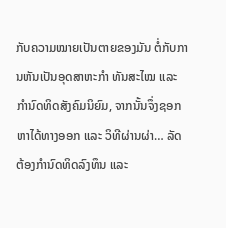ກັບຄວາມໝາຍເປັນຕາຍຂອງມັນ ຕໍ່ກັບການຫັນເປັນອຸດສາຫະກຳ ທັນສະໄໝ ແລະ ກຳນົດທິດສັງຄົມນິຍົມ, ຈາກນັ້ນຈຶ່ງຊອກຫາໄດ້ທາງອອກ ແລະ ວິທີຜ່ານຜ່າ… ລັດຕ້ອງກຳນົດທິດລົງທຶນ ແລະ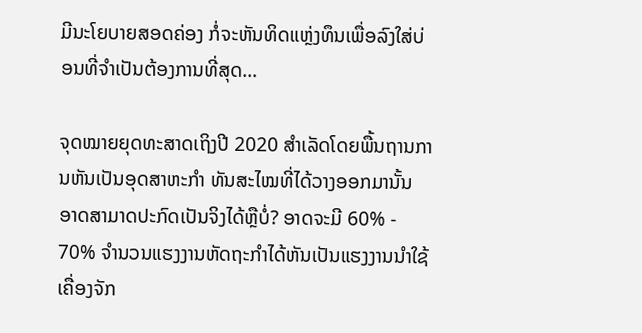ມີນະໂຍບາຍສອດຄ່ອງ ກໍ່ຈະຫັນທິດແຫຼ່ງທຶນເພື່ອລົງໃສ່ບ່ອນທີ່ຈຳເປັນຕ້ອງການທີ່ສຸດ…

ຈຸດໝາຍຍຸດທະສາດເຖິງປີ 2020 ສຳເລັດໂດຍພື້ນຖານການຫັນເປັນອຸດສາຫະກຳ ທັນສະໄໝທີ່ໄດ້ວາງອອກມານັ້ນ ອາດສາມາດປະກົດເປັນຈິງໄດ້ຫຼືບໍ່? ອາດຈະມີ 60% - 70% ຈຳນວນແຮງງານຫັດຖະກຳໄດ້ຫັນເປັນແຮງງານນຳໃຊ້ເຄື່ອງຈັກ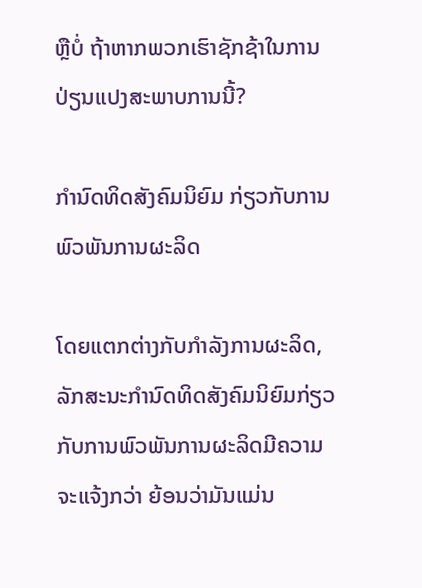ຫຼືບໍ່ ຖ້າຫາກພວກເຮົາຊັກຊ້າໃນການປ່ຽນແປງສະພາບການນີ້?

ກຳນົດທິດສັງຄົມນິຍົມ ກ່ຽວກັບການພົວພັນການຜະລິດ

ໂດຍແຕກຕ່າງກັບກຳລັງການຜະລິດ, ລັກສະນະກຳນົດທິດສັງຄົມນິຍົມກ່ຽວກັບການພົວພັນການຜະລິດມີຄວາມຈະແຈ້ງກວ່າ ຍ້ອນວ່າມັນແມ່ນ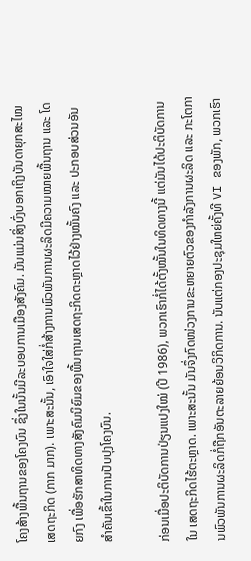ໂຄງສ້າງພື້ນຖານຂອງໂຄງບົນ ຊຶ່ງໃນນັ້ນມີລະບອບການເມືອງສັງຄົມ. ມັນແມ່ນສິ່ງບົ່ງບອກເຖິງບັນດາຍຸກສະໄໝເສດຖະກິດ (ກາກ ມາກ). ເພາະສະນັ້ນ, ເອົາໃຈໃສ່ກໍ່ສ້າງການພົວພັນການຜະລິດມີຄວາມໝາຍພື້ນຖານ ແລະ ໂດຍກົງ ເພື່ອຮັກສາທິດທາງສັງຄົມນິຍົມຂອງພື້ນຖານເສດຖະກິດຕະຫຼາດໄວ້ຢ່າງໝັ້ນຄົງ ແລະ ປະກອບສ່ວນອັນສຳຄັນເຂົ້າໃນການປັບປຸງໂຄງບົນ.

ກ່ອນເມື່ອປະຕິບັດການປ່ຽນແປງໃໝ່ (ປີ 1986), ພວກເຮົາກໍ່ໄດ້ຕັ້ງໝັ້ນໃນທິດທາງນີ້ ແຕ່ມັນໄດ້ປະຕິບັດການໃນ ເສດຖະກິດໄຮ້ຕະຫຼາດ. ເພາະສະນັ້ນ ມັນຈຶ່ງກົດໜ່ວງການຂະຫຍາຍຕົວຂອງກຳລັງການຜະລິດ ແລະ ກະໂຕການພົວພັນການຜະລິດກໍ່ຖືກອັນຕະລາຍຍ້ອນວິກິດການ. ນັບແຕ່ກອງປະຊຸມໃຫຍ່ຄັ້ງທີ VI ຂອງພັກ, ພວກເຮົາ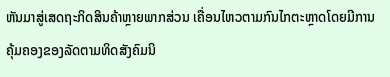ຫັນມາສູ່ເສດຖະກິດສິນຄ້າຫຼາຍພາກສ່ວນ ເຄື່ອນໄຫວຕາມກົນໄກຕະຫຼາດໂດຍມີການຄຸ້ມຄອງຂອງລັດຕາມທິດສັງຄົມນິ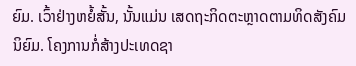ຍົມ. ເວົ້າຢ່າງຫຍໍ້ສັ້ນ, ນັ້ນແມ່ນ ເສດຖະກິດຕະຫຼາດຕາມທິດສັງຄົມນິຍົມ. ໂຄງການກໍ່ສ້າງປະເທດຊາ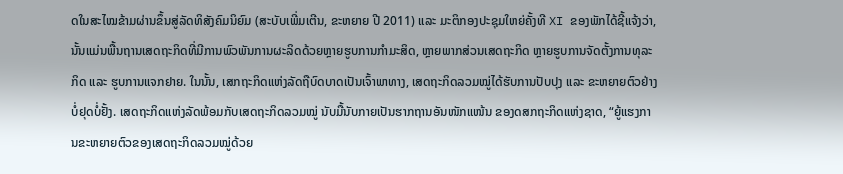ດໃນສະໄໝຂ້າມຜ່ານຂຶ້ນສູ່ລັດທິສັງຄົມນິຍົມ (ສະບັບເພີ່ມເຕີນ, ຂະຫຍາຍ ປີ 2011) ແລະ ມະຕິກອງປະຊຸມໃຫຍ່ຄັ້ງທີ XI ຂອງພັກໄດ້ຊີ້ແຈ້ງວ່າ, ນັ້ນແມ່ນພື້ນຖານເສດຖະກິດທີ່ມີການພົວພັນການຜະລິດດ້ວຍຫຼາຍຮູບການກຳມະສິດ, ຫຼາຍພາກສ່ວນເສດຖະກິດ ຫຼາຍຮູບການຈັດຕັ້ງການທຸລະກິດ ແລະ ຮູບການແຈກຢາຍ. ໃນນັ້ນ, ເສກຖະກິດແຫ່ງລັດຖືບົດບາດເປັນເຈົ້າພາທາງ, ເສດຖະກິດລວມໝູ່ໄດ້ຮັບການປັບປຸງ ແລະ ຂະຫຍາຍຕົວຢ່າງບໍ່ຢຸດບໍ່ຢັ້ງ. ເສດຖະກິດແຫ່ງລັດພ້ອມກັບເສດຖະກິດລວມໝູ່ ນັບມື້ນັບກາຍເປັນຮາກຖານອັນໜັກແໜ້ນ ຂອງດສກຖະກິດແຫ່ງຊາດ, “ຍູ້ແຮງການຂະຫຍາຍຕົວຂອງເສດຖະກິດລວມໝູ່ດ້ວຍ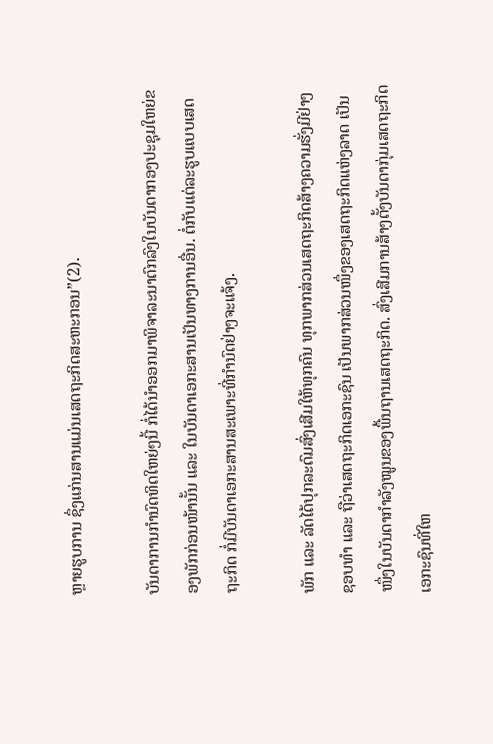ຫຼາຍຮູບການ ຊຶ່ງແກ່ນສານແມ່ນເສດຖະກິດສະຫະກອນ”(2).

ບັນດາການກຳນົດທິດໃຫຍ່ໆນີ້ ກໍ່ໄດ້ນຳອອກມາພິຈາລະນາຕົກລົງໃນບັນດາກອງປະຊຸມໃຫຍ່ຂອງພັກກ່ອນໜ້ານັ້ນ ແລະ ໃນບັນດາເອກະສານເປັນທາງການອື່ນ. ຕໍ່ກັບແຕ່ລະຮູບແບບເສດຖະກິດ ກໍ່ມີບັນດາເອກະສານສະເພາະທີ່ກຳນົດຢ່າງຈະແຈ້ງ.

ພັກ ແລະ ລັດໄດ້ປຸກລະດົມສົ່ງເສີມໃຫ້ທຸກຄົນ ທຸກພາກສ່ວນເສດຖະກິດສ້າງຄວາມຮັ່ງມີຢ່າງຊອບທຳ ແລະ ຖືວ່າເສດຖະກິດເອກະຊົນ ເປັນພາກສ່ວນໜຶ່ງຂອງເສດຖະກິດແຫ່ງລາດ ເປັນໜຶ່ງໃນບັນດາກຳລັງໝູນຂອງພື້ນຖານເສດຖະກິດ. ສົ່ງເສີມການສ້າງຕັ້ງບັນດາກຸ່ມເສດຖະກິດເອກະຊົນທີ່ໃຫ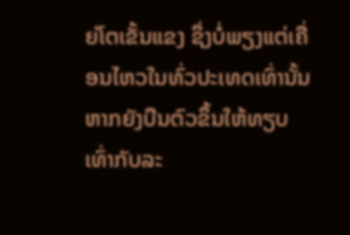ຍ່ໂຕເຂັ້ນແຂງ ຊຶ່ງບໍ່ພຽງແຕ່ເຄື່ອນໄຫວໃນທົ່ວປະເທດເທົ່ານັ້ນ ຫາກຍັງບືນຕົວຂຶ້ນໃຫ້ທຽບເທົ່າກັບລະ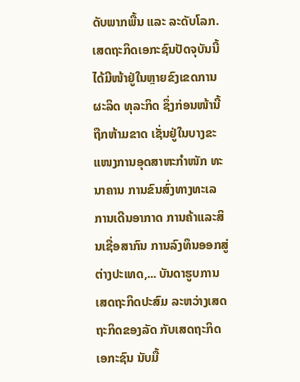ດັບພາກພື້ນ ແລະ ລະດັບໂລກ. ເສດຖະກິດເອກະຊົນປັດຈຸບັນນີ້ໄດ້ມີໜ້າຢູ່ໃນຫຼາຍຂົງເຂດການຜະລິດ ທຸລະກິດ ຊຶ່ງກ່ອນໜ້ານີ້ຖືກຫ້າມຂາດ ເຊັ່ນຢູ່ໃນບາງຂະແໜງການອຸດສາຫະກຳໜັກ ທະນາຄານ ການຂົນສົ່ງທາງທະເລ ການເດີນອາກາດ ການຄ້າແລະສິນເຊື່ອສາກົນ ການລົງທຶນອອກສູ່ຕ່າງປະເທດ,... ບັນດາຮູບການເສດຖະກິດປະສົມ ລະຫວ່າງເສດຖະກິດຂອງລັດ ກັບເສດຖະກິດເອກະຊົນ ນັບມື້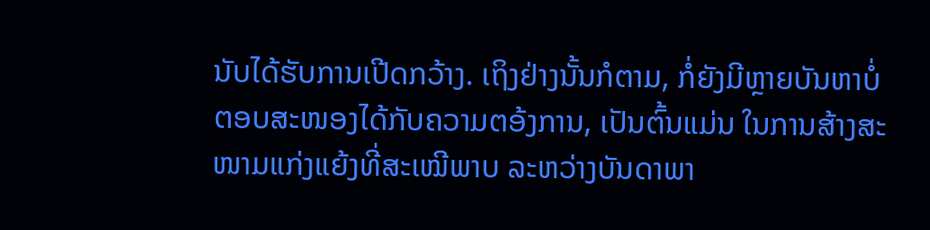ນັບໄດ້ຮັບການເປີດກວ້າງ. ເຖິງຢ່າງນັ້ນກໍຕາມ, ກໍ່ຍັງມີຫຼາຍບັນຫາບໍ່ຕອບສະໜອງໄດ້ກັບຄວາມຕອ້ງການ, ເປັນຕົ້ນແມ່ນ ໃນການສ້າງສະໜາມແກ່ງແຍ້ງທີ່ສະເໝີພາບ ລະຫວ່າງບັນດາພາ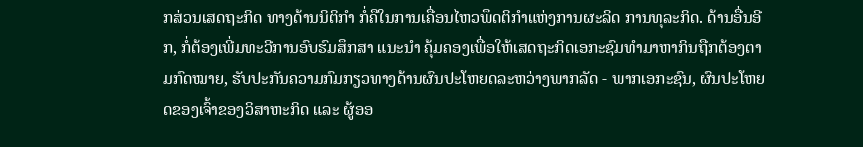ກສ່ວນເສດຖະກິດ ທາງດ້ານນິຕິກຳ ກໍ່ຄືໃນການເຄື່ອນໄຫວພຶດຕິກຳແຫ່ງການຜະລິດ ການທຸລະກິດ. ດ້ານອື່ນອີກ, ກໍ່ຕ້ອງເພີ່ມທະວີການອົບຮົມສຶກສາ ແນະນຳ ຄຸ້ມຄອງເພື່ອໃຫ້ເສດຖະກິດເອກະຊົມທຳມາຫາກິນຖືກຕ້ອງຕາມກົດໝາຍ, ຮັບປະກັນຄວາມກົມກຽວທາງດ້ານຜົນປະໂຫຍດລະຫວ່າງພາກລັດ - ພາກເອກະຊົນ, ຜົນປະໂຫຍດຂອງເຈົ້າຂອງວິສາຫະກິດ ແລະ ຜູ້ອອ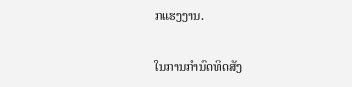ກແຮງງານ.

ໃນການກຳນົດທິດສັງ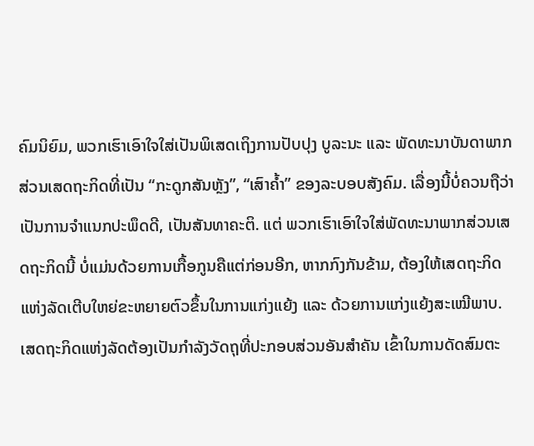ຄົມນິຍົມ, ພວກເຮົາເອົາໃຈໃສ່ເປັນພິເສດເຖິງການປັບປຸງ ບູລະນະ ແລະ ພັດທະນາບັນດາພາກສ່ວນເສດຖະກິດທີ່ເປັນ “ກະດູກສັນຫຼັງ”, “ເສົາຄ້ຳ” ຂອງລະບອບສັງຄົມ. ເລື່ອງນີ້ບໍ່ຄວນຖືວ່າເປັນການຈຳແນກປະພຶດດີ, ເປັນສັນທາຄະຕິ. ແຕ່ ພວກເຮົາເອົາໃຈໃສ່ພັດທະນາພາກສ່ວນເສດຖະກິດນີ້ ບໍ່ແມ່ນດ້ວຍການເກື້ອກູນຄືແຕ່ກ່ອນອີກ, ຫາກກົງກັນຂ້າມ, ຕ້ອງໃຫ້ເສດຖະກິດແຫ່ງລັດເຕີບໃຫຍ່ຂະຫຍາຍຕົວຂຶ້ນໃນການແກ່ງແຍ້ງ ແລະ ດ້ວຍການແກ່ງແຍ້ງສະເໝີພາບ. ເສດຖະກິດແຫ່ງລັດຕ້ອງເປັນກຳລັງວັດຖຸທີ່ປະກອບສ່ວນອັນສຳຄັນ ເຂົ້າໃນການດັດສົມຕະ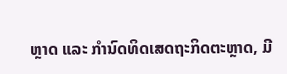ຫຼາດ ແລະ ກຳນົດທິດເສດຖະກິດຕະຫຼາດ, ມີ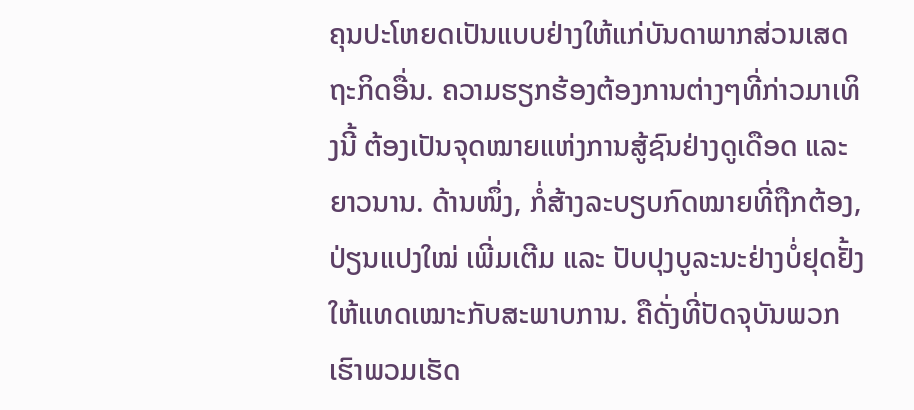ຄຸນປະໂຫຍດເປັນແບບຢ່າງໃຫ້ແກ່ບັນດາພາກສ່ວນເສດຖະກິດອື່ນ. ຄວາມຮຽກຮ້ອງຕ້ອງການຕ່າງໆທີ່ກ່າວມາເທິງນີ້ ຕ້ອງເປັນຈຸດໝາຍແຫ່ງການສູ້ຊົນຢ່າງດູເດືອດ ແລະ ຍາວນານ. ດ້ານໜຶ່ງ, ກໍ່ສ້າງລະບຽບກົດໝາຍທີ່ຖືກຕ້ອງ, ປ່ຽນແປງໃໝ່ ເພີ່ມເຕີມ ແລະ ປັບປຸງບູລະນະຢ່າງບໍ່ຢຸດຢັ້ງໃຫ້ແທດເໝາະກັບສະພາບການ. ຄືດັ່ງທີ່ປັດຈຸບັນພວກເຮົາພວມເຮັດ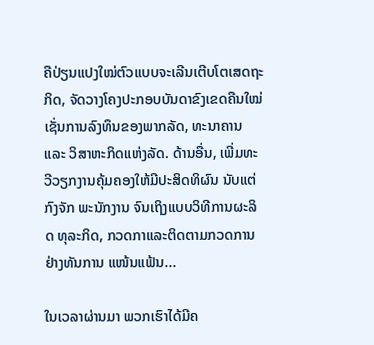ຄືປ່ຽນແປງໃໝ່ຕົວແບບຈະເລີນເຕີບໂຕເສດຖະກິດ, ຈັດວາງໂຄງປະກອບບັນດາຂົງເຂດຄືນໃໝ່ ເຊັ່ນການລົງທຶນຂອງພາກລັດ, ທະນາຄານ ແລະ ວິສາຫະກິດແຫ່ງລັດ. ດ້ານອື່ນ, ເພີ່ມທະວີວຽກງານຄຸ້ມຄອງໃຫ້ມີປະສິດທິຜົນ ນັບແຕ່ກົງຈັກ ພະນັກງານ ຈົນເຖິງແບບວິທີການຜະລິດ ທຸລະກິດ, ກວດກາແລະຕິດຕາມກວດການຢ່າງທັນການ ແໜ້ນແຟ້ນ...

ໃນເວລາຜ່ານມາ ພວກເຮົາໄດ້ມີຄ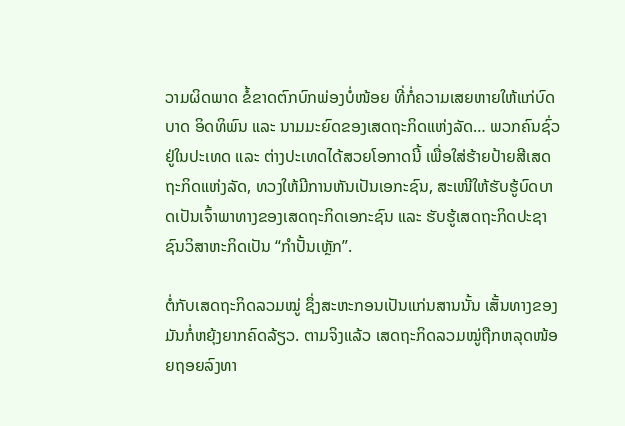ວາມຜິດພາດ ຂໍ້ຂາດຕົກບົກພ່ອງບໍ່ໜ້ອຍ ທີ່ກໍ່ຄວາມເສຍຫາຍໃຫ້ແກ່ບົດບາດ ອິດທິພົນ ແລະ ນາມມະຍົດຂອງເສດຖະກິດແຫ່ງລັດ… ພວກຄົນຊົ່ວຢູ່ໃນປະເທດ ແລະ ຕ່າງປະເທດໄດ້ສວຍໂອກາດນີ້ ເພື່ອໃສ່ຮ້າຍປ້າຍສີເສດຖະກິດແຫ່ງລັດ, ທວງໃຫ້ມີການຫັນເປັນເອກະຊົນ, ສະເໜີໃຫ້ຮັບຮູ້ບົດບາດເປັນເຈົ້າພາທາງຂອງເສດຖະກິດເອກະຊົນ ແລະ ຮັບຮູ້ເສດຖະກິດປະຊາຊົນວິສາຫະກິດເປັນ “ກຳປັ້ນເຫຼັກ”.

ຕໍ່ກັບເສດຖະກິດລວມໝູ່ ຊຶ່ງສະຫະກອນເປັນແກ່ນສານນັ້ນ ເສັ້ນທາງຂອງມັນກໍ່ຫຍຸ້ງຍາກຄົດລ້ຽວ. ຕາມຈິງແລ້ວ ເສດຖະກິດລວມໝູ່ຖືກຫລຸດໜ້ອຍຖອຍລົງທາ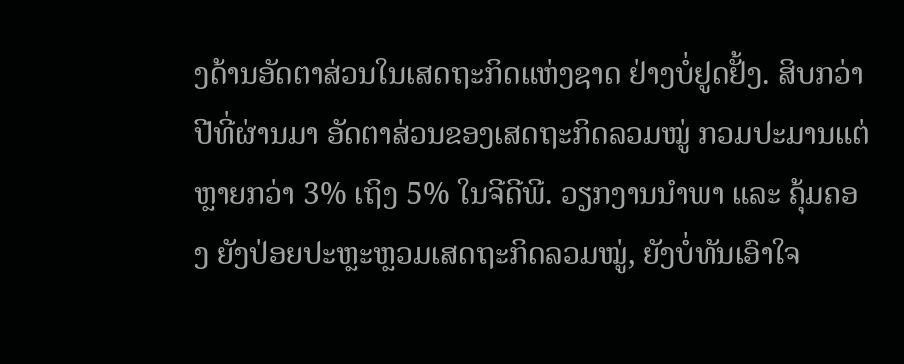ງດ້ານອັດຕາສ່ວນໃນເສດຖະກິດແຫ່ງຊາດ ຢ່າງບໍ່ຢູດຢັ້ງ. ສິບກວ່າປີທີ່ຜ່ານມາ ອັດຕາສ່ວນຂອງເສດຖະກິດລວມໝູ່ ກວມປະມານແຕ່ ຫຼາຍກວ່າ 3% ເຖິງ 5% ໃນຈີດີພີ. ວຽກງານນຳພາ ແລະ ຄຸ້ມຄອງ ຍັງປ່ອຍປະຫຼະຫຼວມເສດຖະກິດລວມໝູ່, ຍັງບໍ່ທັນເອົາໃຈ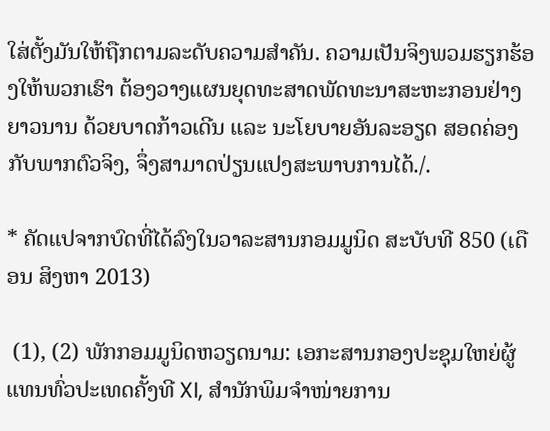ໃສ່ຕັ້ງມັນໃຫ້ຖືກຕາມລະດັບຄວາມສຳຄັນ. ຄວາມເປັນຈິງພວມຮຽກຮ້ອງໃຫ້ພວກເຮົາ ຕ້ອງວາງແຜນຍຸດທະສາດພັດທະນາສະຫະກອນຢ່າງຍາວນານ ດ້ວຍບາດກ້າວເດີນ ແລະ ນະໂຍບາຍອັນລະອຽດ ສອດຄ່ອງກັບພາກຕົວຈິງ, ຈຶ່ງສາມາດປ່ຽນແປງສະພາບການໄດ້./.

* ຄັດແປຈາກບົດທີ່ໄດ້ລົງໃນວາລະສານກອມມູນິດ ສະບັບທີ 850 (ເດືອນ ສິງຫາ 2013)

 (1), (2) ພັກກອມມູນິດຫວຽດນາມ: ເອກະສານກອງປະຊຸມໃຫຍ່ຜູ້ແທນທົ່ວປະເທດຄັ້ງທີ XI, ສຳນັກພິມຈຳໜ່າຍການ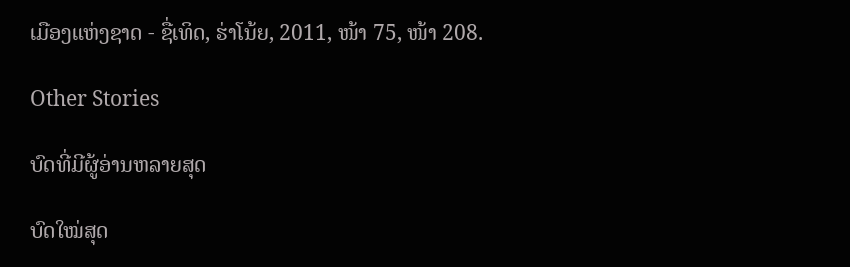ເມືອງແຫ່ງຊາດ - ຊື່ເທິດ, ຮ່າໂນ້ຍ, 2011, ໜ້າ 75, ໜ້າ 208.

Other Stories

ບົດທີ່ມີຜູ້ອ່ານຫລາຍສຸດ

ບົດໃໝ່ສຸດ